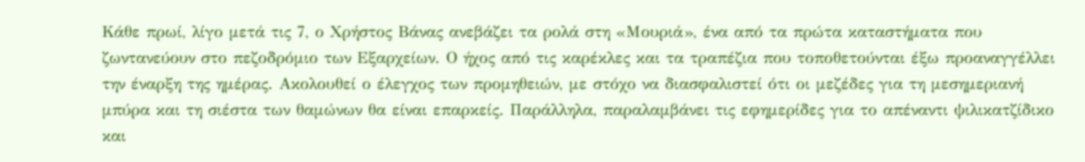Κάθε πρωί, λίγο μετά τις 7, ο Χρήστος Βάνας ανεβάζει τα ρολά στη «Μουριά», ένα από τα πρώτα καταστήματα που ζωντανεύουν στο πεζοδρόμιο των Εξαρχείων. Ο ήχος από τις καρέκλες και τα τραπέζια που τοποθετούνται έξω προαναγγέλλει την έναρξη της ημέρας. Ακολουθεί ο έλεγχος των προμηθειών, με στόχο να διασφαλιστεί ότι οι μεζέδες για τη μεσημεριανή μπύρα και τη σιέστα των θαμώνων θα είναι επαρκείς. Παράλληλα, παραλαμβάνει τις εφημερίδες για το απέναντι ψιλικατζίδικο και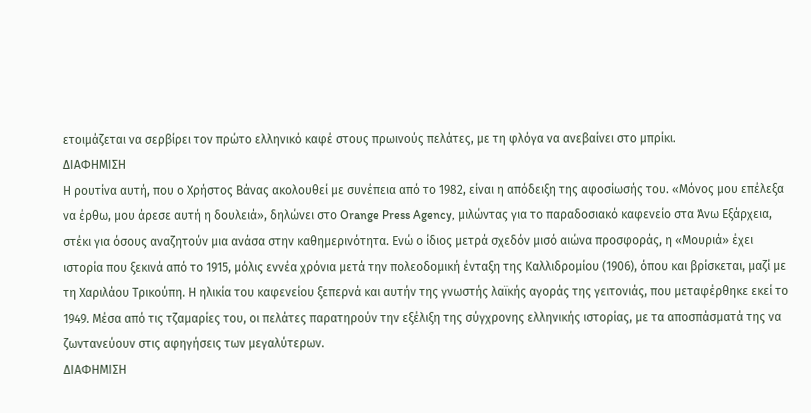ετοιμάζεται να σερβίρει τον πρώτο ελληνικό καφέ στους πρωινούς πελάτες, με τη φλόγα να ανεβαίνει στο μπρίκι.
ΔΙΑΦΗΜΙΣΗ
Η ρουτίνα αυτή, που ο Χρήστος Βάνας ακολουθεί με συνέπεια από το 1982, είναι η απόδειξη της αφοσίωσής του. «Μόνος μου επέλεξα να έρθω, μου άρεσε αυτή η δουλειά», δηλώνει στο Orange Press Agency, μιλώντας για το παραδοσιακό καφενείο στα Άνω Εξάρχεια, στέκι για όσους αναζητούν μια ανάσα στην καθημερινότητα. Ενώ ο ίδιος μετρά σχεδόν μισό αιώνα προσφοράς, η «Μουριά» έχει ιστορία που ξεκινά από το 1915, μόλις εννέα χρόνια μετά την πολεοδομική ένταξη της Καλλιδρομίου (1906), όπου και βρίσκεται, μαζί με τη Χαριλάου Τρικούπη. Η ηλικία του καφενείου ξεπερνά και αυτήν της γνωστής λαϊκής αγοράς της γειτονιάς, που μεταφέρθηκε εκεί το 1949. Μέσα από τις τζαμαρίες του, οι πελάτες παρατηρούν την εξέλιξη της σύγχρονης ελληνικής ιστορίας, με τα αποσπάσματά της να ζωντανεύουν στις αφηγήσεις των μεγαλύτερων.
ΔΙΑΦΗΜΙΣΗ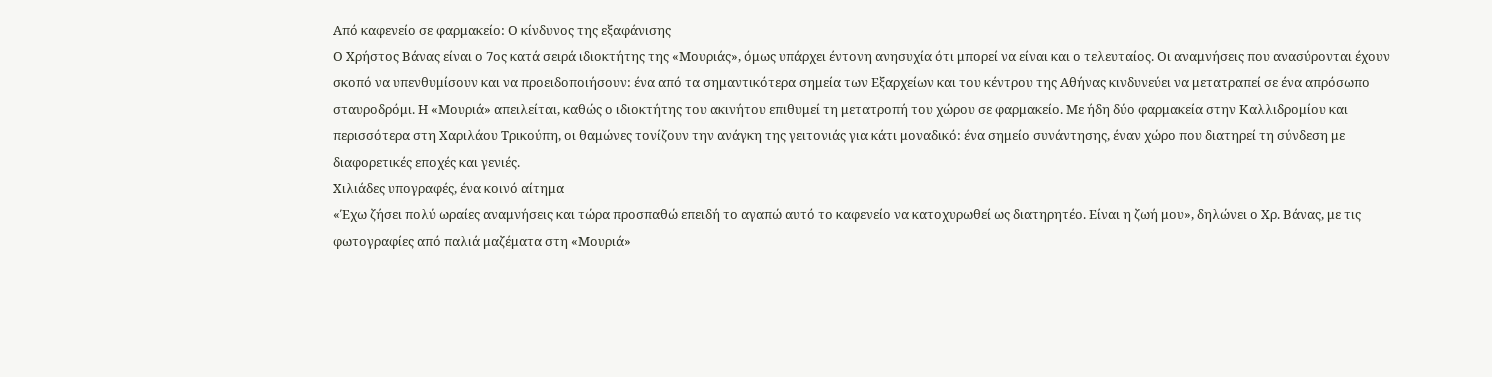Από καφενείο σε φαρμακείο: Ο κίνδυνος της εξαφάνισης
Ο Χρήστος Βάνας είναι ο 7ος κατά σειρά ιδιοκτήτης της «Μουριάς», όμως υπάρχει έντονη ανησυχία ότι μπορεί να είναι και ο τελευταίος. Οι αναμνήσεις που ανασύρονται έχουν σκοπό να υπενθυμίσουν και να προειδοποιήσουν: ένα από τα σημαντικότερα σημεία των Εξαρχείων και του κέντρου της Αθήνας κινδυνεύει να μετατραπεί σε ένα απρόσωπο σταυροδρόμι. Η «Μουριά» απειλείται, καθώς ο ιδιοκτήτης του ακινήτου επιθυμεί τη μετατροπή του χώρου σε φαρμακείο. Με ήδη δύο φαρμακεία στην Καλλιδρομίου και περισσότερα στη Χαριλάου Τρικούπη, οι θαμώνες τονίζουν την ανάγκη της γειτονιάς για κάτι μοναδικό: ένα σημείο συνάντησης, έναν χώρο που διατηρεί τη σύνδεση με διαφορετικές εποχές και γενιές.
Χιλιάδες υπογραφές, ένα κοινό αίτημα
«Έχω ζήσει πολύ ωραίες αναμνήσεις και τώρα προσπαθώ επειδή το αγαπώ αυτό το καφενείο να κατοχυρωθεί ως διατηρητέο. Είναι η ζωή μου», δηλώνει ο Χρ. Βάνας, με τις φωτογραφίες από παλιά μαζέματα στη «Μουριά»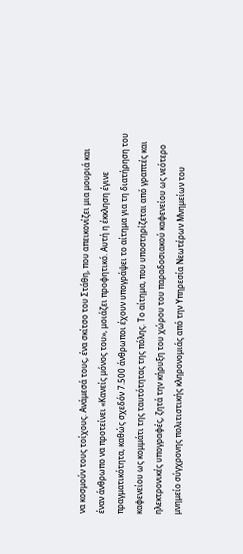να κοσμούν τους τοίχους. Ανάμεσά τους, ένα σκίτσο του Στάθη, που απεικονίζει μια μουριά και έναν άνθρωπο να προτείνει «Κανείς μόνος του», μοιάζει προφητικό. Αυτή η έκκληση έγινε πραγματικότητα, καθώς σχεδόν 7.500 άνθρωποι έχουν υπογράψει το αίτημα για τη διατήρηση του καφενείου ως κομμάτι της ταυτότητας της πόλης. Το αίτημα, που υποστηρίζεται από γραπτές και ηλεκτρονικές υπογραφές, ζητά την κήρυξη του χώρου του παραδοσιακού καφενείου ως νεότερο μνημείο σύγχρονης πολιτιστικής κληρονομιάς από την Υπηρεσία Νεωτέρων Μνημείων του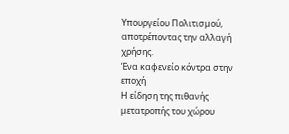Υπουργείου Πολιτισμού, αποτρέποντας την αλλαγή χρήσης.
Ένα καφενείο κόντρα στην εποχή
Η είδηση της πιθανής μετατροπής του χώρου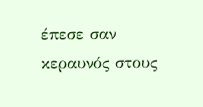έπεσε σαν κεραυνός στους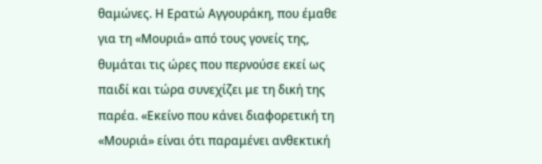θαμώνες. Η Ερατώ Αγγουράκη, που έμαθε για τη «Μουριά» από τους γονείς της, θυμάται τις ώρες που περνούσε εκεί ως παιδί και τώρα συνεχίζει με τη δική της παρέα. «Εκείνο που κάνει διαφορετική τη «Μουριά» είναι ότι παραμένει ανθεκτική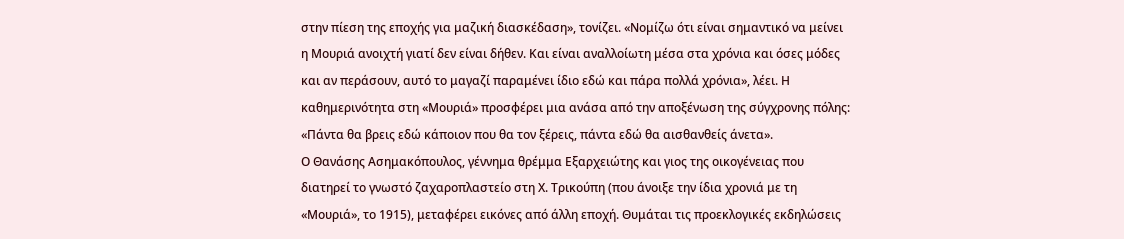στην πίεση της εποχής για μαζική διασκέδαση», τονίζει. «Νομίζω ότι είναι σημαντικό να μείνει η Μουριά ανοιχτή γιατί δεν είναι δήθεν. Και είναι αναλλοίωτη μέσα στα χρόνια και όσες μόδες και αν περάσουν, αυτό το μαγαζί παραμένει ίδιο εδώ και πάρα πολλά χρόνια», λέει. Η καθημερινότητα στη «Μουριά» προσφέρει μια ανάσα από την αποξένωση της σύγχρονης πόλης: «Πάντα θα βρεις εδώ κάποιον που θα τον ξέρεις, πάντα εδώ θα αισθανθείς άνετα».
Ο Θανάσης Ασημακόπουλος, γέννημα θρέμμα Εξαρχειώτης και γιος της οικογένειας που διατηρεί το γνωστό ζαχαροπλαστείο στη Χ. Τρικούπη (που άνοιξε την ίδια χρονιά με τη «Μουριά», το 1915), μεταφέρει εικόνες από άλλη εποχή. Θυμάται τις προεκλογικές εκδηλώσεις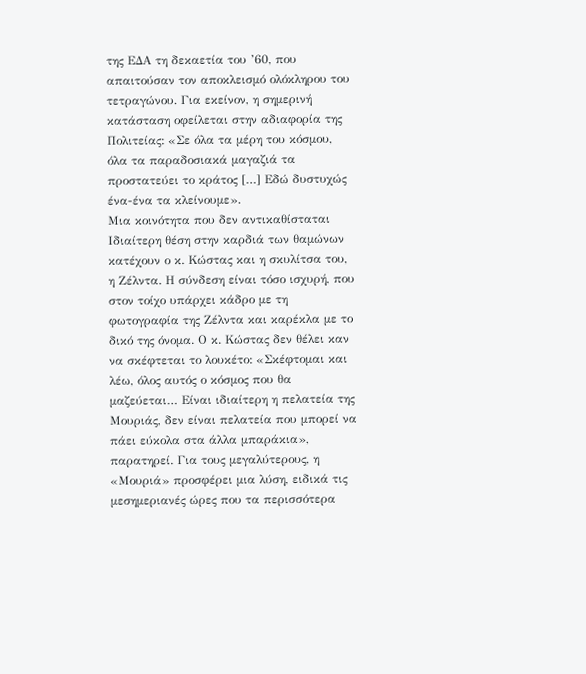της ΕΔΑ τη δεκαετία του ’60, που απαιτούσαν τον αποκλεισμό ολόκληρου του τετραγώνου. Για εκείνον, η σημερινή κατάσταση οφείλεται στην αδιαφορία της Πολιτείας: «Σε όλα τα μέρη του κόσμου, όλα τα παραδοσιακά μαγαζιά τα προστατεύει το κράτος […] Εδώ δυστυχώς ένα-ένα τα κλείνουμε».
Μια κοινότητα που δεν αντικαθίσταται
Ιδιαίτερη θέση στην καρδιά των θαμώνων κατέχουν ο κ. Κώστας και η σκυλίτσα του, η Ζέλντα. Η σύνδεση είναι τόσο ισχυρή, που στον τοίχο υπάρχει κάδρο με τη φωτογραφία της Ζέλντα και καρέκλα με το δικό της όνομα. Ο κ. Κώστας δεν θέλει καν να σκέφτεται το λουκέτο: «Σκέφτομαι και λέω, όλος αυτός ο κόσμος που θα μαζεύεται… Είναι ιδιαίτερη η πελατεία της Μουριάς, δεν είναι πελατεία που μπορεί να πάει εύκολα στα άλλα μπαράκια», παρατηρεί. Για τους μεγαλύτερους, η «Μουριά» προσφέρει μια λύση, ειδικά τις μεσημεριανές ώρες που τα περισσότερα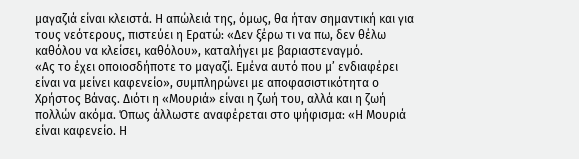μαγαζιά είναι κλειστά. Η απώλειά της, όμως, θα ήταν σημαντική και για τους νεότερους, πιστεύει η Ερατώ: «Δεν ξέρω τι να πω, δεν θέλω καθόλου να κλείσει, καθόλου», καταλήγει με βαριαστεναγμό.
«Ας το έχει οποιοσδήποτε το μαγαζί. Εμένα αυτό που μ’ ενδιαφέρει είναι να μείνει καφενείο», συμπληρώνει με αποφασιστικότητα ο Χρήστος Βάνας. Διότι η «Μουριά» είναι η ζωή του, αλλά και η ζωή πολλών ακόμα. Όπως άλλωστε αναφέρεται στο ψήφισμα: «Η Μουριά είναι καφενείο. Η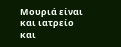Μουριά είναι και ιατρείο και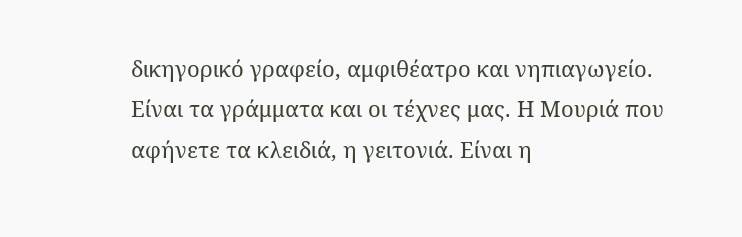δικηγορικό γραφείο, αμφιθέατρο και νηπιαγωγείο. Είναι τα γράμματα και οι τέχνες μας. Η Μουριά που αφήνετε τα κλειδιά, η γειτονιά. Είναι η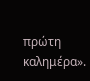πρώτη καλημέρα».